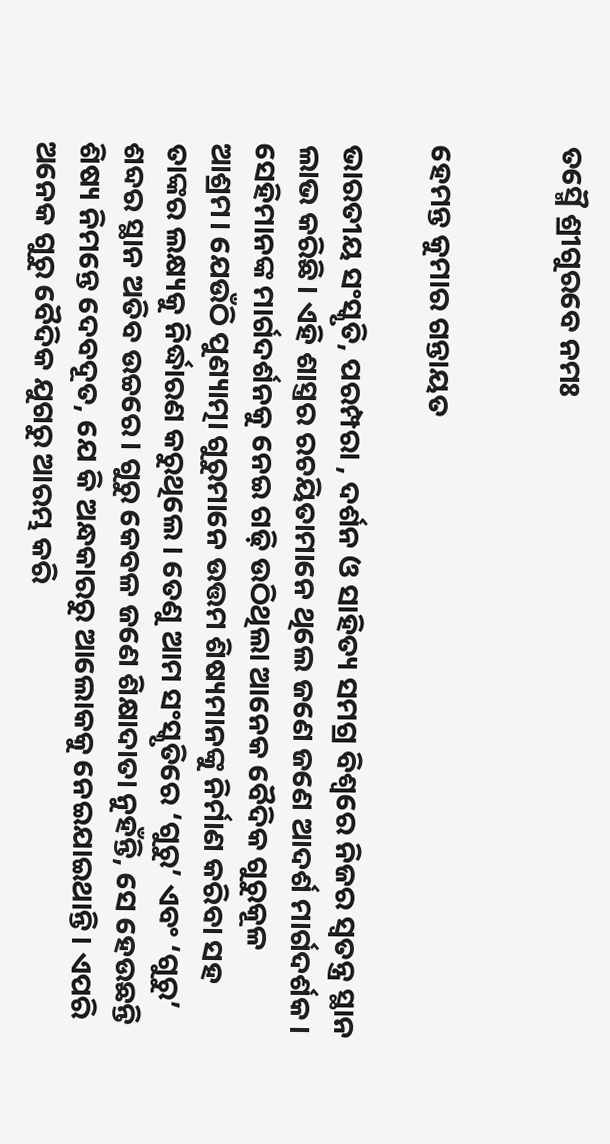ତସ୍ମୈ ଶ୍ରୀଗୁରବେ ନମଃ


ହେମନ୍ତ କୁମାର ଗନ୍ତାୟତ

ଭାରତୀୟ ସଂସ୍କୃତି, ପରମ୍ପରା , ଦର୍ଶନ ଓ ସାହିତ୍ୟ ସମଗ୍ର ବିଶ୍ୱରେ ନିଜର ସ୍ୱତନ୍ତ୍ର ସ୍ଥାନ ଲାଭ କରିଛି। ଏହି ଶାସ୍ତ୍ରର ରଚୟିତାମାନେ ଥିଲେ ଜଣେ ଜଣେ ଆଦର୍ଶ ମାର୍ଗଦର୍ଶକ। ସେହିମାନଙ୍କ ମାର୍ଗଦର୍ଶନକୁ ନେଇ ଗଢ଼ି ଉଠିଥିଲା ଆନେକ ବୈଦିକ ଗୁରୁକୂଳ ଆଶ୍ରମ। ଯେଉଁଠି ପୁଣ୍ୟାତ୍ମା ଗୁରୁମାନେ ଉତ୍ତମ ଶିଷ୍ୟମାନଙ୍କୁ ନିର୍ମାଣ କରିବା ସହ ତାଙ୍କର ଲକ୍ଷ୍ୟକୁ ନିର୍ଦ୍ଧାରଣ କରୁଥିଲେ। ତେଣୁ ଆମ ସଂସ୍କୃତିରେ ‘ଗୁରୁ’ ଏବଂ ‘ଗୁରୁ’ ଶବ୍ଦର ସ୍ଥାନ ଅତିବ ଉଚ୍ଚରେ। ଗୁରୁ କେବଳ ଜଣେ ଶିକ୍ଷାଦାତା ନୁହଁନ୍ତି, ସେ ହେଉଛନ୍ତି ଶିଷ୍ୟ ନିମନ୍ତେ ଦେବଦୂତ, ଯେ କି ଅନ୍ଧକାରରୁ ଆଲୋକକୁ ନେଇଯାଇଥାନ୍ତି। ଏପରି ଅନେକ ଗୁରୁ ବୈଦିକ ଯୁଗରୁ ଆରମ୍ଭ କରି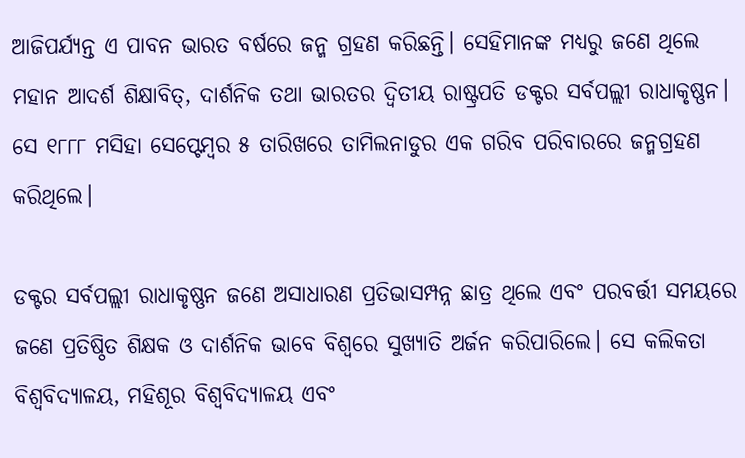ଆଜିପର୍ଯ୍ୟନ୍ତ ଏ ପାବନ ଭାରତ ବର୍ଷରେ ଜନ୍ମ ଗ୍ରହଣ କରିଛନ୍ତି। ସେହିମାନଙ୍କ ମଧ୍ୟରୁ ଜଣେ ଥିଲେ ମହାନ ଆଦର୍ଶ ଶିକ୍ଷାବିତ୍, ଦାର୍ଶନିକ ତଥା ଭାରତର ଦ୍ୱିତୀୟ ରାଷ୍ଟ୍ରପତି ଡକ୍ଟର ସର୍ବପଲ୍ଲୀ ରାଧାକୃଷ୍ଣନ। ସେ ୧୮୮୮ ମସିହା ସେପ୍ଟେମ୍ବର ୫ ତାରିଖରେ ତାମିଲନାଡୁର ଏକ ଗରିବ ପରିବାରରେ ଜନ୍ମଗ୍ରହଣ କରିଥିଲେ।

ଡକ୍ଟର ସର୍ବପଲ୍ଲୀ ରାଧାକୃଷ୍ଣନ ଜଣେ ଅସାଧାରଣ ପ୍ରତିଭାସମ୍ପନ୍ନ ଛାତ୍ର ଥିଲେ ଏବଂ ପରବର୍ତ୍ତୀ ସମୟରେ ଜଣେ ପ୍ରତିଷ୍ଠିତ ଶିକ୍ଷକ ଓ ଦାର୍ଶନିକ ଭାବେ ବିଶ୍ୱରେ ସୁଖ୍ୟାତି ଅର୍ଜନ କରିପାରିଲେ। ସେ କଲିକତା ବିଶ୍ୱବିଦ୍ୟାଳୟ, ମହିଶୂର ବିଶ୍ୱବିଦ୍ୟାଳୟ ଏବଂ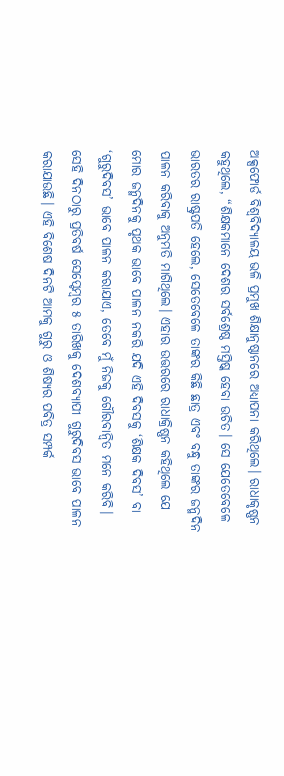ଅକ୍ସଫୋର୍ଡ ବିଶ୍ୱବିଦ୍ୟାଳୟ ଭଳି ପ୍ରମୁଖ ଶିକ୍ଷାନୁଷ୍ଠାନରେ ଅଧ୍ୟାପନା କରିଥିଲେ। ରାଧାକୃଷ୍ଣନ କହୁଥିଲେ, “ଶିକ୍ଷକମାନେ ଦେଶର ସର୍ବଶ୍ରେଷ୍ଠ ମସ୍ତିଷ୍କ ହେବା ଉଚିତ। ସେ ଯେତେବେଳେ ଭାରତର ରାଷ୍ଟ୍ରପତି ହେଲେ, ସେତେବେଳେ ତାଙ୍କର କିଛି ଛାତ୍ର ଏବଂ ବନ୍ଧୁ ତାଙ୍କର ଜନ୍ମଦିନ ପାଳନ କରିବାକୁ ଅନୁମତି ମାଗିଥିଲେ। ଏହାର ଉତ୍ତରରେ ରାଧାକ୍ରିଷ୍ଣନ କହିଥିଲେ ଯେ ମୋର ଜନ୍ମଦିନକୁ ପୃଥକ ଭାବେ ପାଳନ ନକରି ଯଦି ଏହି ଦିବସକୁ ‘ଶିକ୍ଷକ ଦିବସ’ ବା ‘ଗୁରୁଦିବସ’ ଭାବେ ପାଳନ କରାଯାଏ, ତେବେ ମୁଁ ନିଜକୁ ଗୌରବାନ୍ୱିତ ମନେ କରିବି। ସେହି ଦିନଠାରୁ ପ୍ରତିବର୍ଷ ସେପ୍ଟେମ୍ବର ୫ ତାରିଖକୁ ଦେଶବ୍ୟାପୀ ଗୁରୁଦିବସ ଭାବେ ପାଳନ କରାଯାଉଛି। ଏହି ବିଶେଷ ଦିନଟି ଆମକୁ ଗୁରୁ ଓ ଶିଷ୍ୟର ପବିତ୍ର ସମ୍ପର୍କ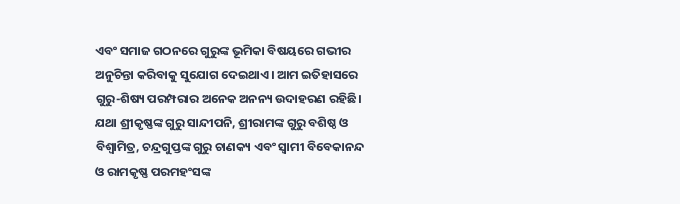ଏବଂ ସମାଜ ଗଠନରେ ଗୁରୁଙ୍କ ଭୂମିକା ବିଷୟରେ ଗଭୀର ଅନୁଚିନ୍ତା କରିବାକୁ ସୁଯୋଗ ଦେଇଥାଏ। ଆମ ଇତିହାସରେ ଗୁରୁ-ଶିଷ୍ୟ ପରମ୍ପରାର ଅନେକ ଅନନ୍ୟ ଉଦାହରଣ ରହିଛି। ଯଥା ଶ୍ରୀକୃଷ୍ଣଙ୍କ ଗୁରୁ ସାନ୍ଦୀପନି, ଶ୍ରୀରାମଙ୍କ ଗୁରୁ ବଶିଷ୍ଠ ଓ ବିଶ୍ୱାମିତ୍ର, ଚନ୍ଦ୍ରଗୁପ୍ତଙ୍କ ଗୁରୁ ଚାଣକ୍ୟ ଏବଂ ସ୍ୱାମୀ ବିବେକାନନ୍ଦ ଓ ରାମକୃଷ୍ଣ ପରମହଂସଙ୍କ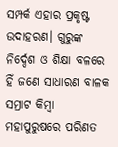ସମ୍ପର୍କ ଏହାର ପ୍ରକୃଷ୍ଟ ଉଦାହରଣ। ଗୁରୁଙ୍କ ନିର୍ଦ୍ଦେଶ ଓ ଶିକ୍ଷା ବଳରେ ହିଁ ଜଣେ ସାଧାରଣ ବାଳକ ସମ୍ରାଟ କିମ୍ବା ମହାପୁରୁଷରେ ପରିଣତ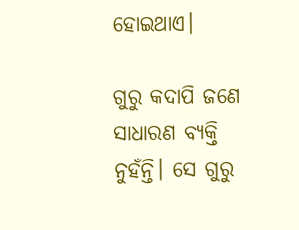ହୋଇଥାଏ।

ଗୁରୁ କଦାପି ଜଣେ ସାଧାରଣ ବ୍ୟକ୍ତି ନୁହଁନ୍ତି। ସେ ଗୁରୁ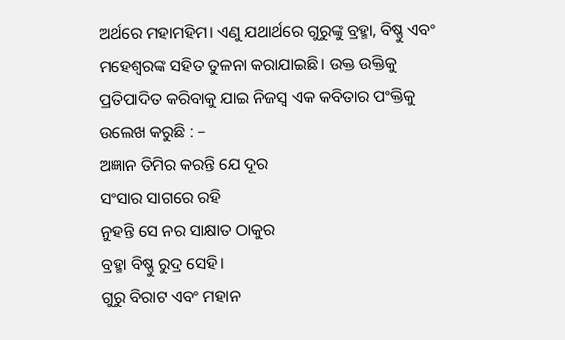ଅର୍ଥରେ ମହାମହିମ। ଏଣୁ ଯଥାର୍ଥରେ ଗୁରୁଙ୍କୁ ବ୍ରହ୍ମା, ବିଷ୍ଣୁ ଏବଂ ମହେଶ୍ୱରଙ୍କ ସହିତ ତୁଳନା କରାଯାଇଛି। ଉକ୍ତ ଉକ୍ତିକୁ ପ୍ରତିପାଦିତ କରିବାକୁ ଯାଇ ନିଜସ୍ୱ ଏକ କବିତାର ପଂକ୍ତିକୁ ଉଲେଖ କରୁଛି : –
ଅଜ୍ଞାନ ତିମିର କରନ୍ତି ଯେ ଦୂର
ସଂସାର ସାଗରେ ରହି
ନୁହନ୍ତି ସେ ନର ସାକ୍ଷାତ ଠାକୁର
ବ୍ରହ୍ମା ବିଷ୍ଣୁ ରୁଦ୍ର ସେହି।
ଗୁରୁ ବିରାଟ ଏବଂ ମହାନ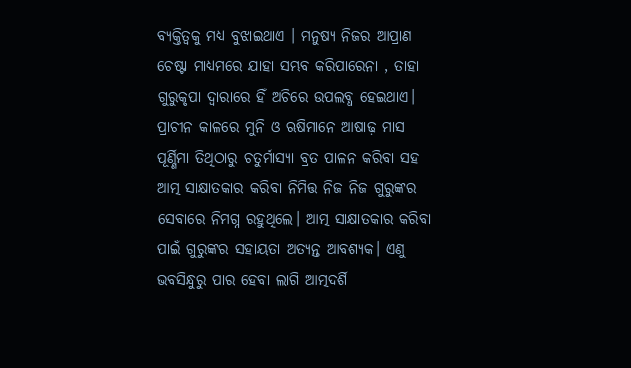ବ୍ୟକ୍ତିତ୍ୱକୁ ମଧ୍ୟ ବୁଝାଇଥାଏ । ମନୁଷ୍ୟ ନିଜର ଆପ୍ରାଣ ଚେଷ୍ଟା ମାଧ୍ୟମରେ ଯାହା ସମ୍ଭବ କରିପାରେନା , ତାହା ଗୁରୁକୃପା ଦ୍ୱାରାରେ ହିଁ ଅଚିରେ ଉପଲବ୍ଧ ହେଇଥାଏ। ପ୍ରାଚୀନ କାଳରେ ମୁନି ଓ ଋଷିମାନେ ଆଷାଢ଼ ମାସ ପୂର୍ଣ୍ଣିମା ତିଥିଠାରୁ ଚତୁର୍ମାସ୍ୟା ବ୍ରତ ପାଳନ କରିବା ସହ ଆତ୍ମ ସାକ୍ଷାତକାର କରିବା ନିମିତ୍ତ ନିଜ ନିଜ ଗୁରୁଙ୍କର ସେବାରେ ନିମଗ୍ନ ରହୁଥିଲେ। ଆତ୍ମ ସାକ୍ଷାତକାର କରିବା ପାଇଁ ଗୁରୁଙ୍କର ସହାୟତା ଅତ୍ୟନ୍ତ ଆବଶ୍ୟକ। ଏଣୁ ଭବସିନ୍ଧୁରୁ ପାର ହେବା ଲାଗି ଆତ୍ମଦର୍ଶି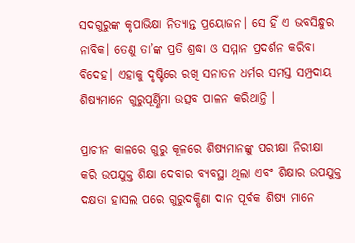ସଦଗୁରୁଙ୍କ କୃପାଭିକ୍ଷା ନିତ୍ୟାନ୍ତ ପ୍ରୟୋଜନ। ସେ ହିଁ ଏ ଭବସିନ୍ଧୁର ନାବିକ। ତେଣୁ ତା’ଙ୍କ ପ୍ରତି ଶ୍ରଦ୍ଧା ଓ ସମ୍ମାନ ପ୍ରଦର୍ଶନ କରିବା ବିଦେହ। ଏହାକୁ ଦୃଷ୍ଟିରେ ରଖି ସନାତନ ଧର୍ମର ସମସ୍ତ ସମ୍ପ୍ରଦାୟ ଶିଷ୍ୟମାନେ ଗୁରୁପୂର୍ଣ୍ଣିମା ଉତ୍ସବ ପାଳନ କରିଥାନ୍ତି ।

ପ୍ରାଚୀନ କାଳରେ ଗୁରୁ କୂଳରେ ଶିଷ୍ୟମାନଙ୍କୁ ପରୀକ୍ଷା ନିରୀକ୍ଷା କରି ଉପଯୁକ୍ତ ଶିକ୍ଷା ଦେବାର ବ୍ୟବସ୍ଥା ଥିଲା ଏବଂ ଶିକ୍ଷାର ଉପଯୁକ୍ତ ଦକ୍ଷତା ହାସଲ ପରେ ଗୁରୁଦକ୍ଷିଣା ଦାନ ପୂର୍ବକ ଶିଷ୍ୟ ମାନେ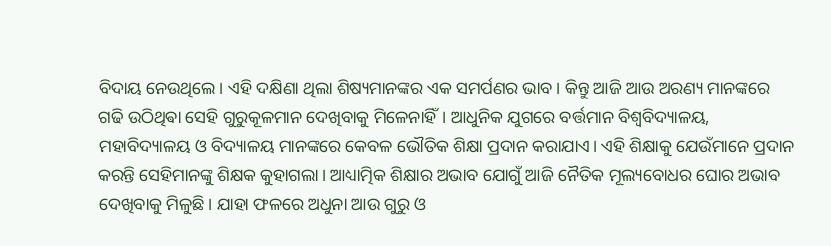ବିଦାୟ ନେଉଥିଲେ। ଏହି ଦକ୍ଷିଣା ଥିଲା ଶିଷ୍ୟମାନଙ୍କର ଏକ ସମର୍ପଣର ଭାବ। କିନ୍ତୁ ଆଜି ଆଉ ଅରଣ୍ୟ ମାନଙ୍କରେ ଗଢି ଉଠିଥିଵା ସେହି ଗୁରୁକୂଳମାନ ଦେଖିବାକୁ ମିଳେନାହିଁ। ଆଧୁନିକ ଯୁଗରେ ବର୍ତ୍ତମାନ ବିଶ୍ଵବିଦ୍ୟାଳୟ, ମହାବିଦ୍ୟାଳୟ ଓ ବିଦ୍ୟାଳୟ ମାନଙ୍କରେ କେବଳ ଭୌତିକ ଶିକ୍ଷା ପ୍ରଦାନ କରାଯାଏ। ଏହି ଶିକ୍ଷାକୁ ଯେଉଁମାନେ ପ୍ରଦାନ କରନ୍ତି ସେହିମାନଙ୍କୁ ଶିକ୍ଷକ କୁହାଗଲା। ଆଧ୍ୟାତ୍ମିକ ଶିକ୍ଷାର ଅଭାବ ଯୋଗୁଁ ଆଜି ନୈତିକ ମୂଲ୍ୟବୋଧର ଘୋର ଅଭାବ ଦେଖିବାକୁ ମିଳୁଛି। ଯାହା ଫଳରେ ଅଧୁନା ଆଉ ଗୁରୁ ଓ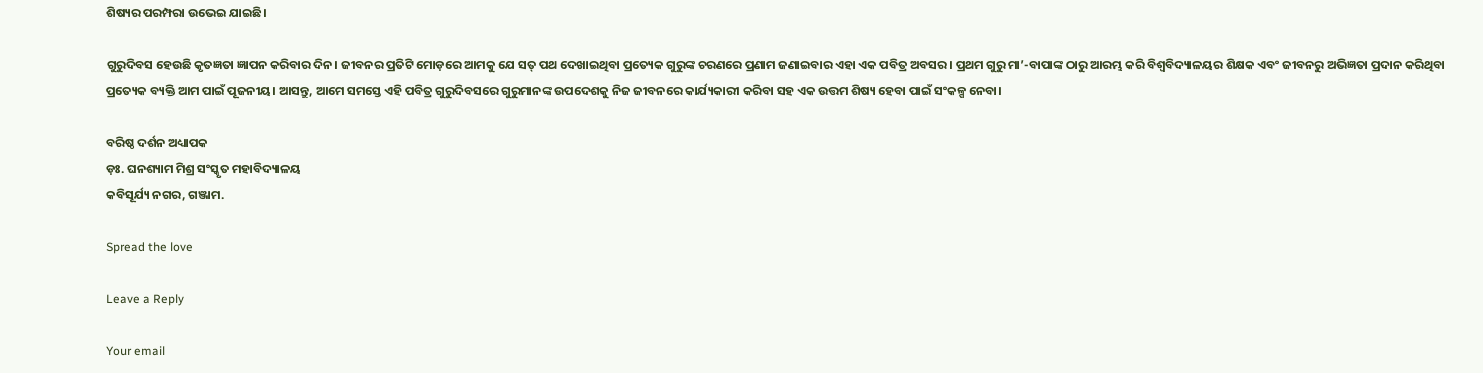ଶିଷ୍ୟର ପରମ୍ପରା ଉଭେଇ ଯାଇଛି।

ଗୁରୁଦିବସ ହେଉଛି କୃତଜ୍ଞତା ଜ୍ଞାପନ କରିବାର ଦିନ। ଜୀବନର ପ୍ରତିଟି ମୋଡ଼ରେ ଆମକୁ ଯେ ସତ୍ ପଥ ଦେଖାଇଥିବା ପ୍ରତ୍ୟେକ ଗୁରୁଙ୍କ ଚରଣରେ ପ୍ରଣାମ ଜଣାଇବାର ଏହା ଏକ ପବିତ୍ର ଅବସର। ପ୍ରଥମ ଗୁରୁ ମା’-ବାପାଙ୍କ ଠାରୁ ଆରମ୍ଭ କରି ବିଶ୍ୱବିଦ୍ୟାଳୟର ଶିକ୍ଷକ ଏବଂ ଜୀବନରୁ ଅଭିଜ୍ଞତା ପ୍ରଦାନ କରିଥିବା ପ୍ରତ୍ୟେକ ବ୍ୟକ୍ତି ଆମ ପାଇଁ ପୂଜନୀୟ। ଆସନ୍ତୁ, ଆମେ ସମସ୍ତେ ଏହି ପବିତ୍ର ଗୁରୁଦିବସରେ ଗୁରୁମାନଙ୍କ ଉପଦେଶକୁ ନିଜ ଜୀବନରେ କାର୍ଯ୍ୟକାରୀ କରିବା ସହ ଏକ ଉତ୍ତମ ଶିଷ୍ୟ ହେବା ପାଇଁ ସଂକଳ୍ପ ନେବା।

ବରିଷ୍ଠ ଦର୍ଶନ ଅଧ୍ୟାପକ
ଡ଼ଃ. ଘନଶ୍ୟାମ ମିଶ୍ର ସଂସ୍କୃତ ମହାବିଦ୍ୟାଳୟ
କବିସୂର୍ଯ୍ୟ ନଗର, ଗଞ୍ଜାମ.

Spread the love

Leave a Reply

Your email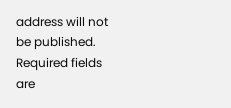address will not be published. Required fields are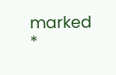marked *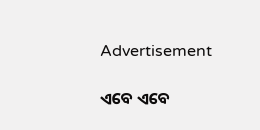Advertisement

ଏବେ ଏବେ